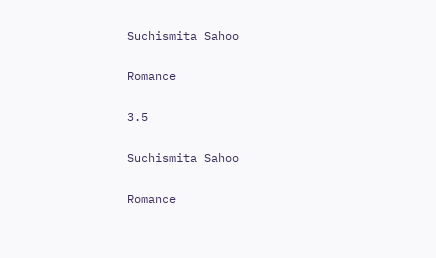Suchismita Sahoo

Romance

3.5

Suchismita Sahoo

Romance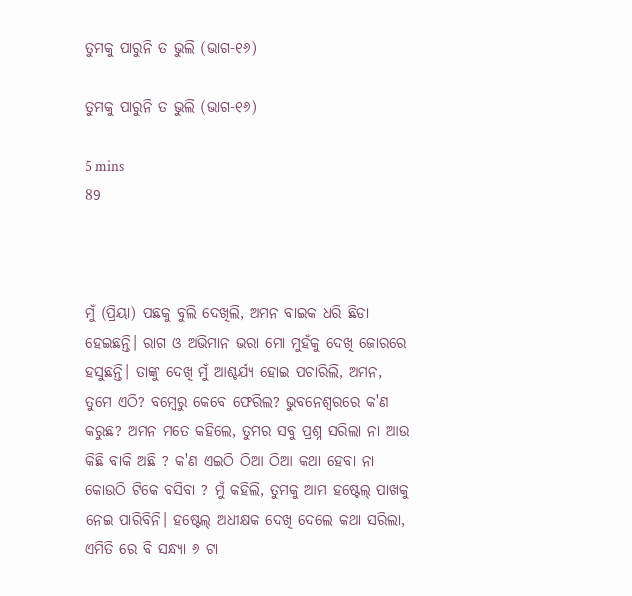ତୁମକୁ ପାରୁନି ତ ଭୁଲି (ଭାଗ-୧୬)

ତୁମକୁ ପାରୁନି ତ ଭୁଲି (ଭାଗ-୧୬)

5 mins
89



ମୁଁ (ପ୍ରିୟା) ପଛକୁ ବୁଲି ଦେଖିଲି, ଅମନ ବାଇକ ଧରି ଛିଡା ହେଇଛନ୍ତି। ରାଗ ଓ ଅଭିମାନ ଭରା ମୋ ମୁହଁକୁ ଦେଖି ଜୋରରେ ହସୁଛନ୍ତି। ତାଙ୍କୁ ଦେଖି ମୁଁ ଆଶ୍ଚର୍ଯ୍ୟ ହୋଇ ପଚାରିଲି, ଅମନ, ତୁମେ ଏଠି? ବମ୍ବେରୁ କେବେ ଫେରିଲ? ଭୁବନେଶ୍ୱରରେ କ'ଣ କରୁଛ? ଅମନ ମତେ କହିଲେ, ତୁମର ସବୁ ପ୍ରଶ୍ନ ସରିଲା ନା ଆଉ କିଛି ବାକି ଅଛି ? କ'ଣ ଏଇଠି ଠିଆ ଠିଆ କଥା ହେବା ନା କୋଉଠି ଟିକେ ବସିବା ? ମୁଁ କହିଲି, ତୁମକୁ ଆମ ହଷ୍ଟେଲ୍ ପାଖକୁ ନେଇ ପାରିବିନି। ହଷ୍ଟେଲ୍ ଅଧୀକ୍ଷକ ଦେଖି ଦେଲେ କଥା ସରିଲା, ଏମିତି ରେ ବି ସନ୍ଧ୍ୟା ୬ ଟା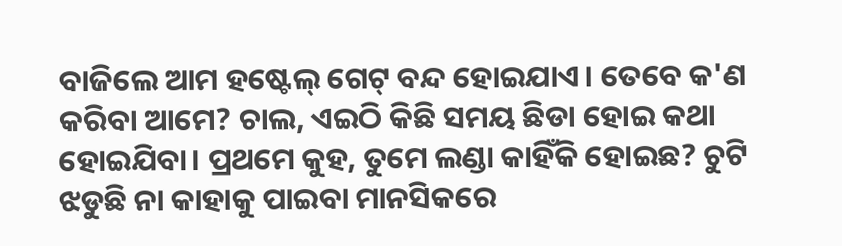ବାଜିଲେ ଆମ ହଷ୍ଟେଲ୍ ଗେଟ୍ ବନ୍ଦ ହୋଇଯାଏ। ତେବେ କ'ଣ କରିବା ଆମେ? ଚାଲ, ଏଇଠି କିଛି ସମୟ ଛିଡା ହୋଇ କଥା ହୋଇଯିବା। ପ୍ରଥମେ କୁହ, ତୁମେ ଲଣ୍ଡା କାହିଁକି ହୋଇଛ? ଚୁଟି ଝଡୁଛି ନା କାହାକୁ ପାଇବା ମାନସିକରେ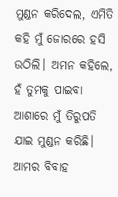ମୁଣ୍ଡନ କରିଦେଲ, ଏମିତି କହି ମୁଁ ଜୋରରେ ହସି ଉଠିଲି। ଅମନ କହିଲେ, ହଁ ତୁମକୁ ପାଇବା ଆଶାରେ ମୁଁ ତିରୁପତି ଯାଇ ମୁଣ୍ଡନ କରିଛି। ଆମର ବିବାହ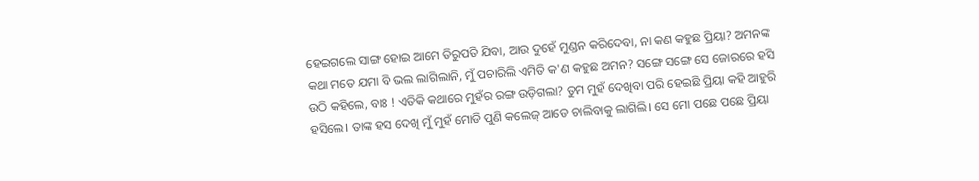ହେଇଗଲେ ସାଙ୍ଗ ହୋଇ ଆମେ ତିରୁପତି ଯିବା, ଆଉ ଦୁହେଁ ମୁଣ୍ଡନ କରିଦେବା, ନା କଣ କହୁଛ ପ୍ରିୟା? ଅମନଙ୍କ କଥା ମତେ ଯମା ବି ଭଲ ଲାଗିଲାନି, ମୁଁ ପଚାରିଲି ଏମିତି କ'ଣ କହୁଛ ଅମନ? ସଙ୍ଗେ ସଙ୍ଗେ ସେ ଜୋରରେ ହସି ଉଠି କହିଲେ, ବାଃ ! ଏତିକି କଥାରେ ମୁହଁର ରଙ୍ଗ ଉଡ଼ିଗଲା? ତୁମ ମୁହଁ ଦେଖିବା ପରି ହେଇଛି ପ୍ରିୟା କହି ଆହୁରି ହସିଲେ। ତାଙ୍କ ହସ ଦେଖି ମୁଁ ମୁହଁ ମୋଡି ପୁଣି କଲେଜ୍ ଆଡେ ଚାଲିବାକୁ ଲାଗିଲି। ସେ ମୋ ପଛେ ପଛେ ପ୍ରିୟା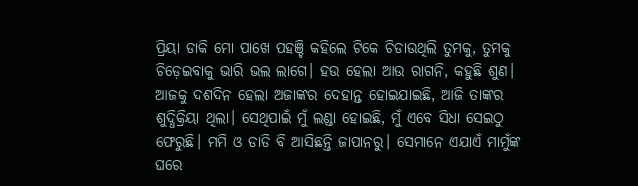ପ୍ରିୟା ଡାକି ମୋ ପାଖେ ପହଞ୍ଚି କହିଲେ ଟିକେ ଚିଡାଉଥିଲି ତୁମକୁ, ତୁମକୁ ଚିଡ଼େଇବାକୁ ଭାରି ଭଲ ଲାଗେ। ହଉ ହେଲା ଆଉ ରାଗନି, କହୁଛି ଶୁଣ। ଆଜକୁ ଦଶଦିନ ହେଲା ଅଜାଙ୍କର ଦେହାନ୍ତ ହୋଇଯାଇଛି, ଆଜି ତାଙ୍କର ଶୁଦ୍ଧିକ୍ରିୟା ଥିଲା। ସେଥିପାଇଁ ମୁଁ ଲଣ୍ଡା ହୋଇଛି, ମୁଁ ଏବେ ସିଧା ସେଇଠୁ ଫେରୁଛି। ମମି ଓ ଡାଡି ବି ଆସିଛନ୍ତି ଜାପାନରୁ। ସେମାନେ ଏଯାଏଁ ମାମୁଁଙ୍କ ଘରେ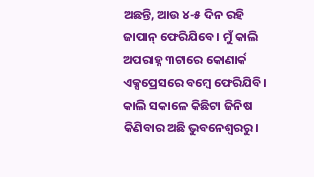ଅଛନ୍ତି, ଆଉ ୪-୫ ଦିନ ରହି ଜାପାନ୍ ଫେରିଯିବେ। ମୁଁ କାଲି ଅପରାହ୍ନ ୩ଟାରେ କୋଣାର୍କ ଏକ୍ସପ୍ରେସରେ ବମ୍ବେ ଫେରିଯିବି। କାଲି ସକାଳେ କିଛିଟା ଜିନିଷ କିଣିବାର ଅଛି ଭୁବନେଶ୍ୱରରୁ।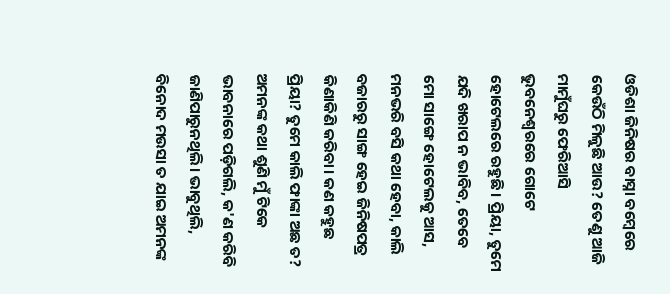ଓଡିଶା ଜିନିଷର ବାସ୍ନା ବମ୍ବେରେ କେଉଁଠି ମିଳୁଛି ଆଉ? ତେଣୁ ଆଜି ମାମୁଁଘରୁ ଫେରିଆସି ଭୁବନେଶ୍ୱରରେ ଗୋଟେ ହୋଟେଲରେ ରହୁଛି। ପ୍ରିୟା, ତୁମେ ଯଦି ଖରାପ ନ ଭାବିବ, ତେବେ ମୋ ସାଙ୍ଗେ ହୋଟେଲକୁ ଆସ, ମନଭରି ବସି କଥା ହେବା, କାଲି ବଜାରରୁ ସାଙ୍ଗ ହେଇ ଜିନିଷପତ୍ର କିଣାକିଣି କରିବା। କଣ କହୁଛ ପ୍ରିୟା? ତୁମେ କାଲି ଫାଙ୍କା ଅଛ ତ? ଅମନଙ୍କ କଥା ଶୁଣି ମୁଁ ଟିକେ ଭାବନାରେ ପଡ଼ିଗଲି, କ'ଣ କରିବି ଜାଣିପାରୁନଥିଲି। ଭାବୁଥିଲି, ବିନୋଦ ମଉସା ତ ଯାଇ ଅମନଙ୍କ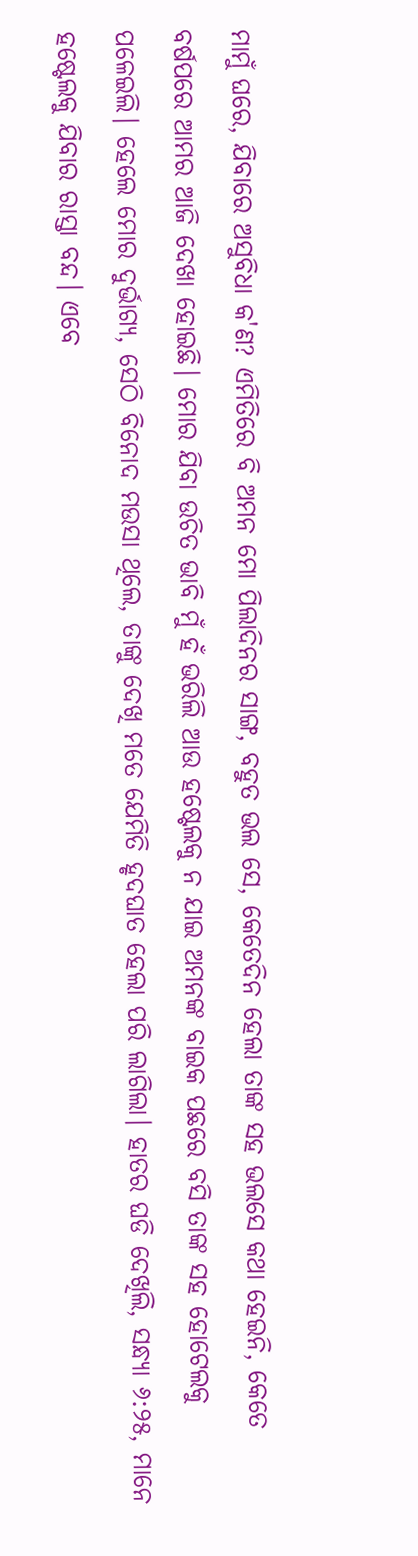ମାମୁଁ ଘରେ, ଯିବାରେ ଅସୁବିଧା କ'ଣ? ଏମିତିରେ ବି ଅମନ ମୋ ପିଲାଦିନର ସାଙ୍ଗ, ବହୁତ ଭଲ ସେ, କେତେଦିନ ହେଲା ତାଙ୍କ ସହ ଭଲସେ କଥା ହେଇନି, କେତେ ବର୍ଷପରେ ଆମର ଆଜି ଦେଖା ହୋଇଛି। ମୋର ଯିବା ଉଚିତ ଭାବି ମୁଁ ହଁ ଭରିଲି ଆଉ ହଷ୍ଟେଲକୁ ନ ଯାଇ ଅମନଙ୍କ ବାଇକ ପଛରେ ବସି ତାଙ୍କ ସହ ହୋଟେଲକୁ ପଳେଇଲି। ହେଲେ ମୋର ଦୁର୍ଭାଗ୍ୟ, ସେଠି ବିନୋଦ ମଉସା ଥିଲେ, ତାଙ୍କୁ ଦେଖି ମତେ ଯେମିତି ହୃଦଘାତ ହେଲା ପରି ଲାଗିଲା। ହାତର ଘଡି ଦେଖିଲି, ସନ୍ଧ୍ୟା ୬:୨୫, ମାନେ ହଷ୍ଟେଲକୁ ଯିବାର ରାସ୍ତା ବନ୍ଦ। ଏବେ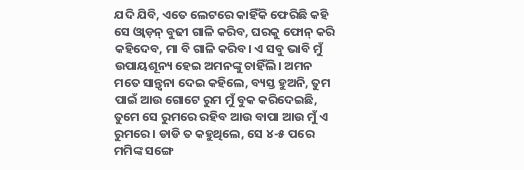ଯଦି ଯିବି, ଏତେ ଲେଟରେ କାହିଁକି ଫେରିଛି କହି ସେ ଓ୍ବାଡ଼ନ୍ ବୁଢୀ ଗାଳି କରିବ, ଘରକୁ ଫୋନ୍ କରି କହିଦେବ, ମା ବି ଗାଳି କରିବ। ଏ ସବୁ ଭାବି ମୁଁ ଉପାୟଶୂନ୍ୟ ହେଇ ଅମନଙ୍କୁ ଚାହିଁଲି। ଅମନ ମତେ ସାନ୍ତ୍ବନା ଦେଇ କହିଲେ, ବ୍ୟସ୍ତ ହୁଅନି, ତୁମ ପାଇଁ ଆଉ ଗୋଟେ ରୁମ ମୁଁ ବୁକ କରିଦେଇଛି, ତୁମେ ସେ ରୁମରେ ରହିବ ଆଉ ବାପା ଆଉ ମୁଁ ଏ ରୁମରେ। ଡାଡି ତ କହୁଥିଲେ, ସେ ୪-୫ ପରେ ମମିଙ୍କ ସଙ୍ଗେ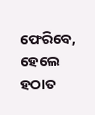ଫେରିବେ, ହେଲେ ହଠାତ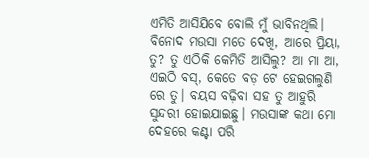ଏମିତି ଆସିଯିବେ ବୋଲି ମୁଁ ଭାବିନଥିଲି। ବିନୋଦ ମଉସା ମତେ ଦେଖି, ଆରେ ପ୍ରିୟା, ତୁ? ତୁ ଏଠିକି କେମିତି ଆସିଲୁ? ଆ ମା ଆ, ଏଇଠି ବସ୍, କେତେ ବଡ଼ ଟେ ହେଇଗଲୁଣି ରେ ତୁ। ବୟସ ବଢ଼ିବା ସହ ତୁ ଆହୁରି ସୁନ୍ଦରୀ ହୋଇଯାଇଛୁ। ମଉସାଙ୍କ କଥା ମୋ ଦେହରେ କଣ୍ଟା ପରି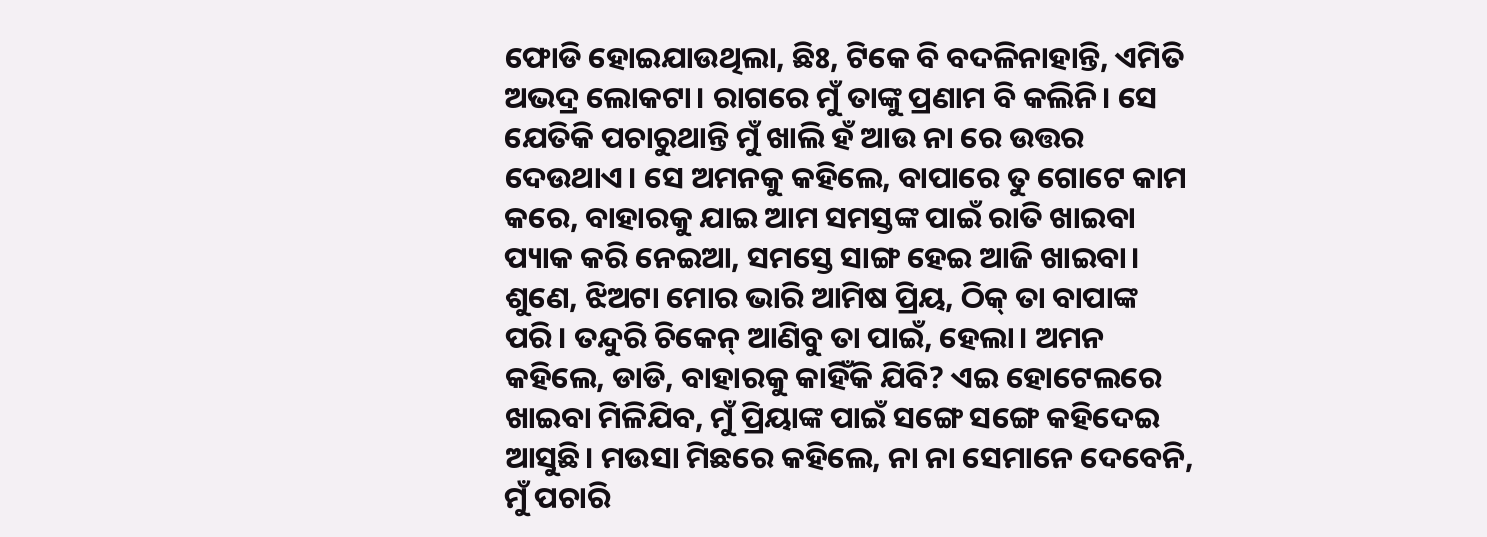ଫୋଡି ହୋଇଯାଉଥିଲା, ଛିଃ, ଟିକେ ବି ବଦଳିନାହାନ୍ତି, ଏମିତି ଅଭଦ୍ର ଲୋକଟା। ରାଗରେ ମୁଁ ତାଙ୍କୁ ପ୍ରଣାମ ବି କଲିନି। ସେ ଯେତିକି ପଚାରୁଥାନ୍ତି ମୁଁ ଖାଲି ହଁ ଆଉ ନା ରେ ଉତ୍ତର ଦେଉଥାଏ। ସେ ଅମନକୁ କହିଲେ, ବାପାରେ ତୁ ଗୋଟେ କାମ କରେ, ବାହାରକୁ ଯାଇ ଆମ ସମସ୍ତଙ୍କ ପାଇଁ ରାତି ଖାଇବା ପ୍ୟାକ କରି ନେଇଆ, ସମସ୍ତେ ସାଙ୍ଗ ହେଇ ଆଜି ଖାଇବା। ଶୁଣେ, ଝିଅଟା ମୋର ଭାରି ଆମିଷ ପ୍ରିୟ, ଠିକ୍ ତା ବାପାଙ୍କ ପରି। ତନ୍ଦୁରି ଚିକେନ୍ ଆଣିବୁ ତା ପାଇଁ, ହେଲା। ଅମନ କହିଲେ, ଡାଡି, ବାହାରକୁ କାହିଁକି ଯିବି? ଏଇ ହୋଟେଲରେ ଖାଇବା ମିଳିଯିବ, ମୁଁ ପ୍ରିୟାଙ୍କ ପାଇଁ ସଙ୍ଗେ ସଙ୍ଗେ କହିଦେଇ ଆସୁଛି। ମଉସା ମିଛରେ କହିଲେ, ନା ନା ସେମାନେ ଦେବେନି, ମୁଁ ପଚାରି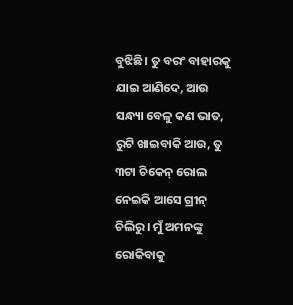ବୁଝିଛି। ତୁ ବରଂ ବାହାରକୁ ଯାଇ ଆଣିଦେ, ଆଉ ସନ୍ଧ୍ୟା ବେଳୁ କଣ ଭାତ, ରୁଟି ଖାଇବାକି ଆଉ, ତୁ ୩ଟା ଚିକେନ୍ ରୋଲ ନେଇକି ଆସେ ଗ୍ରୀନ୍ ଚିଲିରୁ। ମୁଁ ଅମନଙ୍କୁ ରୋକିବାକୁ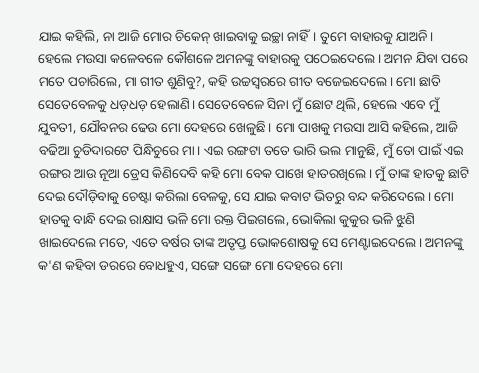ଯାଇ କହିଲି, ନା ଆଜି ମୋର ଚିକେନ୍ ଖାଇବାକୁ ଇଚ୍ଛା ନାହିଁ। ତୁମେ ବାହାରକୁ ଯାଅନି। ହେଲେ ମଉସା କଳେବଳେ କୌଶଳେ ଅମନଙ୍କୁ ବାହାରକୁ ପଠେଇଦେଲେ। ଅମନ ଯିବା ପରେ ମତେ ପଚାରିଲେ, ମା ଗୀତ ଶୁଣିବୁ?, କହି ଉଚ୍ଚସ୍ବରରେ ଗୀତ ବଜେଇଦେଲେ। ମୋ ଛାତି ସେତେବେଳକୁ ଧଡ଼ଧଡ଼ ହେଲାଣି। ସେତେବେଳେ ସିନା ମୁଁ ଛୋଟ ଥିଲି, ହେଲେ ଏବେ ମୁଁ ଯୁବତୀ, ଯୌବନର ଢେଉ ମୋ ଦେହରେ ଖେଳୁଛି। ମୋ ପାଖକୁ ମଉସା ଆସି କହିଲେ, ଆଜି ବଢିଆ ଚୁଡିଦାରଟେ ପିନ୍ଧିଚୁରେ ମା। ଏଇ ରଙ୍ଗଟା ତତେ ଭାରି ଭଲ ମାନୁଛି, ମୁଁ ତୋ ପାଇଁ ଏଇ ରଙ୍ଗର ଆଉ ନୂଆ ଡ୍ରେସ କିଣିଦେବି କହି ମୋ ବେକ ପାଖେ ହାତରଖିଲେ। ମୁଁ ତାଙ୍କ ହାତକୁ ଛାଟି ଦେଇ ଦୌଡ଼ିବାକୁ ଚେଷ୍ଟା କରିଲା ବେଳକୁ, ସେ ଯାଇ କବାଟ ଭିତରୁ ବନ୍ଦ କରିଦେଲେ। ମୋ ହାତକୁ ବାନ୍ଧି ଦେଇ ରାକ୍ଷାସ ଭଳି ମୋ ରକ୍ତ ପିଇଗଲେ, ଭୋକିଲା କୁକୁର ଭଳି ଝୁଣି ଖାଇଦେଲେ ମତେ, ଏତେ ବର୍ଷର ତାଙ୍କ ଅତୃପ୍ତ ଭୋକଶୋଷକୁ ସେ ମେଣ୍ଟାଇଦେଲେ। ଅମନଙ୍କୁ କ'ଣ କହିବା ଡରରେ ବୋଧହୁଏ, ସଙ୍ଗେ ସଙ୍ଗେ ମୋ ଦେହରେ ମୋ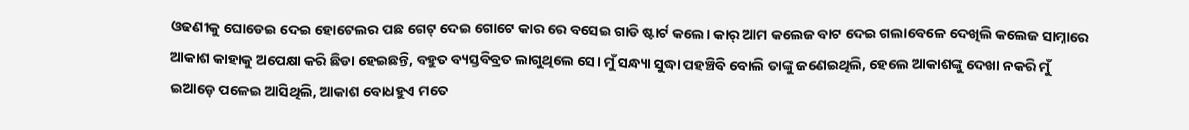ଓଢଣୀକୁ ଘୋଡେଇ ଦେଇ ହୋଟେଲର ପଛ ଗେଟ୍ ଦେଇ ଗୋଟେ କାର ରେ ବସେଇ ଗାଡି ଷ୍ଟାର୍ଟ କଲେ। କାର୍ ଆମ କଲେଜ ବାଟ ଦେଇ ଗଲାବେଳେ ଦେଖିଲି କଲେଜ ସାମ୍ନାରେ ଆକାଶ କାହାକୁ ଅପେକ୍ଷା କରି ଛିଡା ହେଇଛନ୍ତି, ବହୁତ ବ୍ୟସ୍ତବିବ୍ରତ ଲାଗୁଥିଲେ ସେ। ମୁଁ ସନ୍ଧ୍ୟା ସୁଦ୍ଧା ପହଞ୍ଚିବି ବୋଲି ତାଙ୍କୁ ଜଣେଇଥିଲି, ହେଲେ ଆକାଶଙ୍କୁ ଦେଖା ନକରି ମୁଁ ଇଆଡ଼େ ପଳେଇ ଆସିଥିଲି, ଆକାଶ ବୋଧହୁଏ ମତେ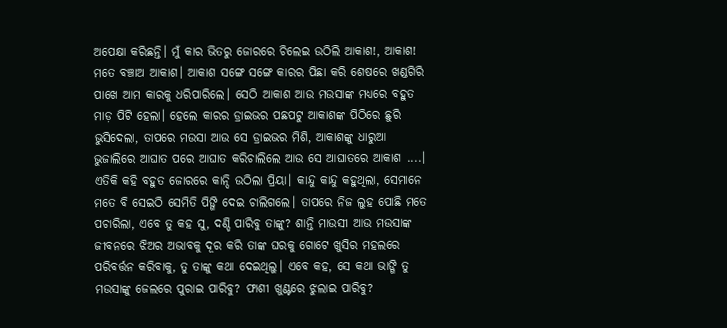ଅପେକ୍ଷା କରିଛନ୍ତି। ମୁଁ କାର ଭିତରୁ ଜୋରରେ ଚିଲେଇ ଉଠିଲି ଆକାଶ!, ଆକାଶ! ମତେ ବଞ୍ଚାଅ ଆକାଶ। ଆକାଶ ସଙ୍ଗେ ସଙ୍ଗେ କାରର ପିଛା କରି ଶେଷରେ ଖଣ୍ଡଗିରି ପାଖେ ଆମ କାରକୁ ଧରିପାରିଲେ। ସେଠି ଆକାଶ ଆଉ ମଉସାଙ୍କ ମଧ୍ୟରେ ବହୁତ ମାଡ଼ ପିଟି ହେଲା। ହେଲେ କାରର ଡ୍ରାଇଭର ପଛପଟୁ ଆକାଶଙ୍କ ପିଠିରେ ଛୁରି ଭୁସିଦେଲା, ତାପରେ ମଉସା ଆଉ ସେ ଡ୍ରାଇଭର ମିଶି, ଆକାଶଙ୍କୁ ଧାରୁଆ ଭୁଜାଲିରେ ଆଘାତ ପରେ ଆଘାତ କରିଚାଲିଲେ ଆଉ ସେ ଆଘାତରେ ଆକାଶ ....। ଏତିକି କହି ବହୁତ ଜୋରରେ କାନ୍ଦି ଉଠିଲା ପ୍ରିୟା। କାନ୍ଦୁ କାନ୍ଦୁ କହୁଥିଲା, ସେମାନେ ମତେ ବି ସେଇଠି ସେମିତି ପିଙ୍ଗି ଦେଇ ଚାଲିଗଲେ। ତାପରେ ନିଜ ଲୁହ ପୋଛି ମତେ ପଚାରିଲା, ଏବେ ତୁ କହ ସୁ, ଦଣ୍ଡି ପାରିବୁ ତାଙ୍କୁ? ଶାନ୍ତି ମାଉସୀ ଆଉ ମଉସାଙ୍କ ଜୀବନରେ ଝିଅର ଅଭାବକୁ ଦୂର କରି ତାଙ୍କ ଘରକୁ ଗୋଟେ ଖୁସିର ମହଲରେ ପରିବର୍ତ୍ତନ କରିବାକୁ, ତୁ ତାଙ୍କୁ କଥା ଦେଇଥିଲୁ। ଏବେ କହ, ସେ କଥା ଭାଙ୍ଗି ତୁ ମଉସାଙ୍କୁ ଜେଲରେ ପୁରାଇ ପାରିବୁ? ଫାଶୀ ଖୁଣ୍ଟରେ ଝୁଲାଇ ପାରିବୁ?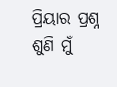ପ୍ରିୟାର ପ୍ରଶ୍ନ ଶୁଣି ମୁଁ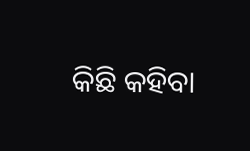କିଛି କହିବା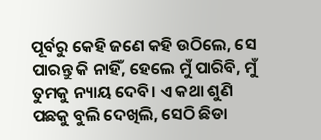ପୂର୍ବରୁ କେହି ଜଣେ କହି ଉଠିଲେ, ସେ ପାରନ୍ତୁ କି ନାହିଁ, ହେଲେ ମୁଁ ପାରିବି, ମୁଁ ତୁମକୁ ନ୍ୟାୟ ଦେବି। ଏ କଥା ଶୁଣି ପଛକୁ ବୁଲି ଦେଖିଲି, ସେଠି ଛିଡା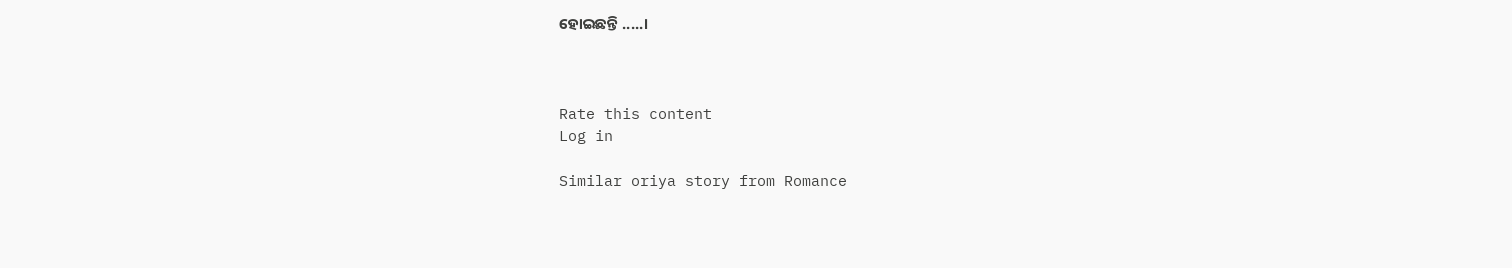ହୋଇଛନ୍ତି .....।



Rate this content
Log in

Similar oriya story from Romance